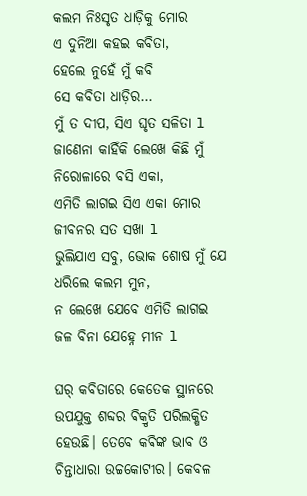କଲମ ନିଃସୃତ ଧାଡ଼ିକୁ ମୋର
ଏ ଦୁନିଆ କହଇ କବିତା,
ହେଲେ ନୁହେଁ ମୁଁ କବି
ସେ କବିତା ଧାଡ଼ିର…
ମୁଁ ତ ଦୀପ, ସିଏ ଘୃତ ସଳିତା l
ଜାଣେନା କାହିଁକି ଲେଖେ କିଛି ମୁଁ
ନିରୋଳାରେ ବସି ଏକା,
ଏମିତି ଲାଗଇ ସିଏ ଏକା ମୋର
ଜୀବନର ସତ ସଖା l
ଭୁଲିଯାଏ ସବୁ, ଭୋକ ଶୋଷ ମୁଁ ଯେ
ଧରିଲେ କଲମ ମୁନ,
ନ ଲେଖେ ଯେବେ ଏମିତି ଲାଗଇ
ଜଳ ବିନା ଯେହ୍ନେ ମୀନ l

ଘର୍ କବିତାରେ କେତେକ ସ୍ଥାନରେ ଉପଯୁକ୍ତ ଶବ୍ଦର ଵିକ୍ରୃତି ପରିଲକ୍ଷିତ ହେଉଛି। ତେବେ କଵିଙ୍କ ଭାବ ଓ ଚିନ୍ତାଧାରା ଉଚ୍ଚକୋଟୀର। କେବଳ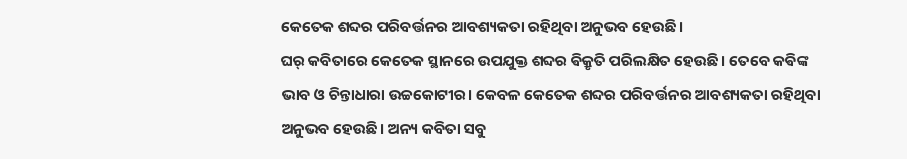କେତେକ ଶବ୍ଦର ପରିବର୍ତ୍ତନର ଆବଶ୍ୟକତା ରହିଥିବା ଅନୁଭବ ହେଉଛି।
ଘର୍ କବିତାରେ କେତେକ ସ୍ଥାନରେ ଉପଯୁକ୍ତ ଶବ୍ଦର ଵିକ୍ରୃତି ପରିଲକ୍ଷିତ ହେଉଛି। ତେବେ କଵିଙ୍କ ଭାବ ଓ ଚିନ୍ତାଧାରା ଉଚ୍ଚକୋଟୀର। କେବଳ କେତେକ ଶବ୍ଦର ପରିବର୍ତ୍ତନର ଆବଶ୍ୟକତା ରହିଥିବା ଅନୁଭବ ହେଉଛି। ଅନ୍ୟ କବିତା ସବୁ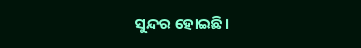ସୁନ୍ଦର ହୋଇଛି।